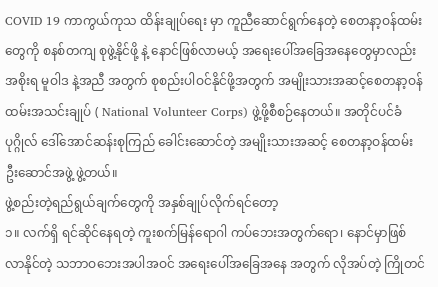COVID 19 ကာကွယ်ကုသ ထိန်းချုပ်ရေး မှာ ကူညီဆောင်ရွက်နေတဲ့ စေတနာ့ဝန်ထမ်းတွေကို စနစ်တကျ စုဖွဲ့နိုင်ဖို့ နဲ့ နောင်ဖြစ်လာမယ့် အရေးပေါ်အခြေအနေတွေမှာလည်း အစိုးရ မူဝါဒ နဲ့အညီ အတွက် စုစည်းပါဝင်နိုင်ဖို့အတွက် အမျိုးသားအဆင့်စေတနာ့ဝန်ထမ်းအသင်းချုပ် ( National Volunteer Corps) ဖွဲ့ဖို့စီစဉ်နေတယ်။ အတိုင်ပင်ခံပုဂ္ဂိုလ် ဒေါ်အောင်ဆန်းစုကြည် ခေါင်းဆောင်တဲ့ အမျိုးသားအဆင့် စေတနာ့ဝန်ထမ်းဦးဆောင်အဖွဲ့ ဖွဲ့တယ်။
ဖွဲ့စည်းတဲ့ရည်ရွယ်ချက်တွေကို အနှစ်ချုပ်လိုက်ရင်တော့
၁။ လက်ရှိ ရင်ဆိုင်နေရတဲ့ ကူးစက်မြန်ရောဂါ ကပ်ဘေးအတွက်ရော၊ နောင်မှာဖြစ်လာနိုင်တဲ့ သဘာဝဘေးအပါအဝင် အရေးပေါ်အခြေအနေ အတွက် လိုအပ်တဲ့ ကြိုတင်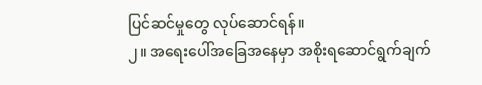ပြင်ဆင်မှုတွေ လုပ်ဆောင်ရန်။
၂။ အရေးပေါ်အခြေအနေမှာ အစိုးရဆောင်ရွက်ချက်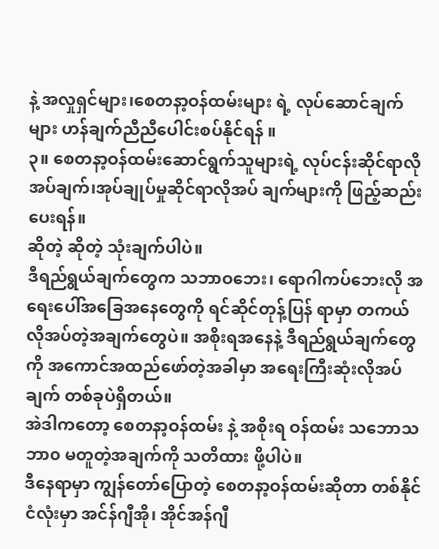နဲ့ အလှုရှင်များ၊စေတနာ့ဝန်ထမ်းများ ရဲ့ လုပ်ဆောင်ချက်များ ဟန်ချက်ညီညီပေါင်းစပ်နိုင်ရန် ။
၃။ စေတနာ့ဝန်ထမ်းဆောင်ရွက်သူများရဲ့ လုပ်ငန်းဆိုင်ရာလိုအပ်ချက်၊အုပ်ချုပ်မှုဆိုင်ရာလိုအပ် ချက်များကို ဖြည့်ဆည်းပေးရန်။
ဆိုတဲ့ ဆိုတဲ့ သုံးချက်ပါပဲ။
ဒီရည်ရွယ်ချက်တွေက သဘာဝဘေး၊ ရောဂါကပ်ဘေးလို အရေးပေါ်အခြေအနေတွေကို ရင်ဆိုင်တုန့်ပြန် ရာမှာ တကယ်လိုအပ်တဲ့အချက်တွေပဲ။ အစိုးရအနေနဲ့ ဒီရည်ရွယ်ချက်တွေကို အကောင်အထည်ဖော်တဲ့အခါမှာ အရေးကြီးဆုံးလိုအပ်ချက် တစ်ခုပဲရှိတယ်။
အဲဒါကတော့ စေတနာ့ဝန်ထမ်း နဲ့ အစိုးရ ဝန်ထမ်း သဘောသဘာ၀ မတူတဲ့အချက်ကို သတိထား ဖို့ပါပဲ။
ဒီနေရာမှာ ကျွန်တော်ပြောတဲ့ စေတနာ့ဝန်ထမ်းဆိုတာ တစ်နိုင်ငံလုံးမှာ အင်န်ဂျီအို၊ အိုင်အန်ဂျီ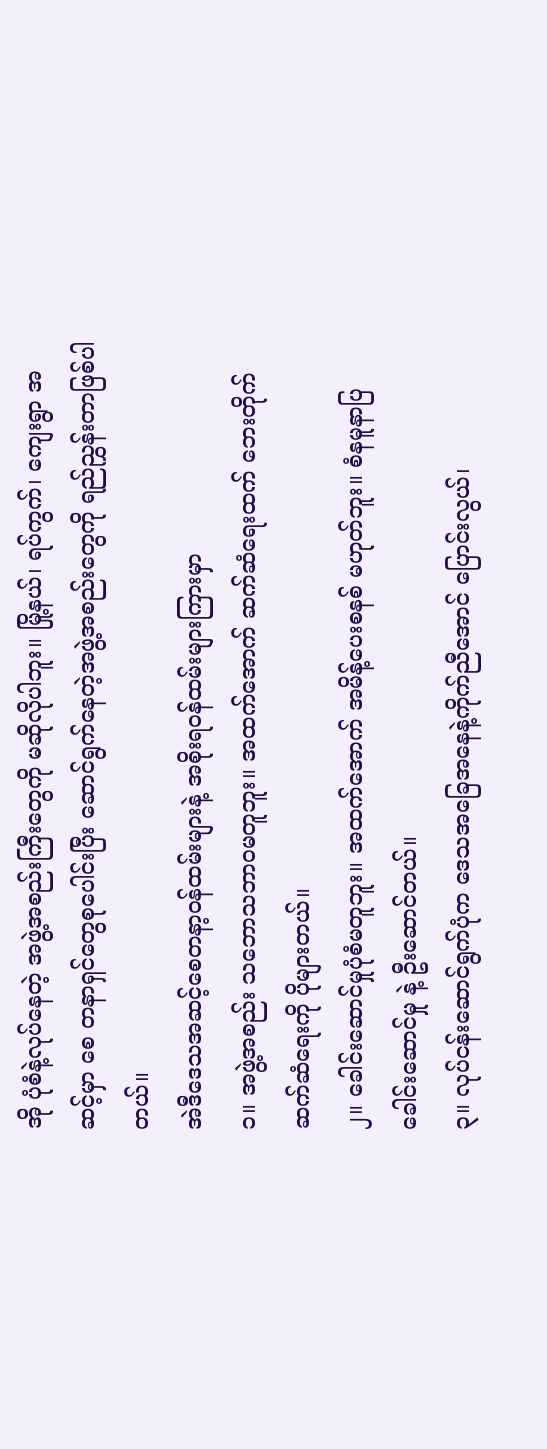အို ပုံစံနဲ့လုပ်နေတဲ့ အဖွဲ့အစည်းကြီးတွေကို မဆိုလိုပါဘူး။ မြို့နယ်၊ ရပ်ကွက်၊ ကျေးရွာ အဆင့်မှာ စေ တနာရှင်တွေစုပေါင်းပြီး ဆောင်ရွက်နေတဲ့အဖွဲ့အစည်းတွေကို ရည်ညွှန်းတာဖြစ်ပါတယ်။
အဲဒီဒေသအဆင့်စေတနာ့ဝန်ထမ်းများနဲ့ အစိုးရဝန်ထမ်းများကြားမှာ
၁။ အဖွဲ့အစည်း သဘောသဘာဝမတူဘူး။ အထက်အောက် ဆက်ဆံရေးထက် ဘေးတိုက် ဆက်ဆံရေးကို ပိုများတယ်။
၂။ ခေါင်းဆောင်မှုပုံစံမတူဘူး။ အထက်အောက် အမိန့်ပေးစနစ် မဟုတ်ဘူး။ စံနမူနာပြခေါင်းဆောင်မှု နဲ့ ဦးဆောင်တယ်။
၃။ လုပ်ငန်းဆောင်ရွက်ပုံက ဒေသအခြေအနေနဲ့ကိုက်ညီအောင် ပြောင်းလွယ်၊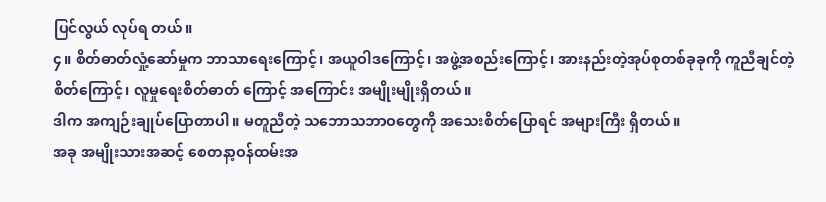ပြင်လွယ် လုပ်ရ တယ်။
၄။ စိတ်ဓာတ်လှုံ့ဆော်မှုက ဘာသာရေးကြောင့်၊ အယူဝါဒကြောင့်၊ အဖွဲ့အစည်းကြောင့်၊ အားနည်းတဲ့အုပ်စုတစ်ခုခုကို ကူညီချင်တဲ့စိတ်ကြောင့်၊ လူမှုရေးစိတ်ဓာတ် ကြောင့် အကြောင်း အမျိုးမျိုးရှိတယ်။
ဒါက အကျဉ်းချုပ်ပြောတာပါ။ မတူညီတဲ့ သဘောသဘာဝတွေကို အသေးစိတ်ပြောရင် အများကြီး ရှိတယ်။
အခု အမျိုးသားအဆင့် စေတနာ့ဝန်ထမ်းအ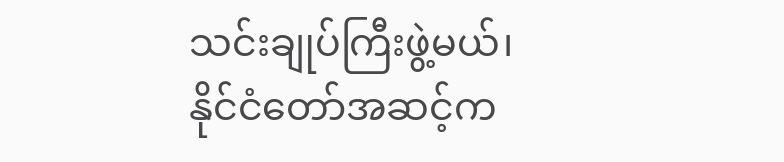သင်းချုပ်ကြီးဖွဲ့မယ်၊ နိုင်ငံတော်အဆင့်က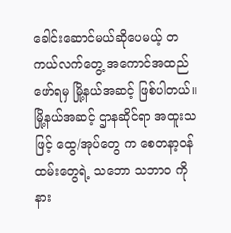ခေါင်းဆောင်မယ်ဆိုပေမယ့် တကယ်လက်တွေ့ အကောင်အထည်ဖော်ရမှ မြို့နယ်အဆင့် ဖြစ်ပါတယ်။
မြို့နယ်အဆင့် ဌာနဆိုင်ရာ အထူးသဖြင့် ထွေ/အုပ်တွေ က စေတနာ့ဝန်ထမ်းတွေရဲ့ သဘော သဘာ၀ ကိုနား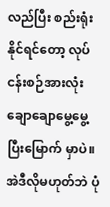လည်ပြီး စည်းရုံးနိုင်ရင်တော့ လုပ်ငန်းစဉ်အားလုံးချောချောမွေ့မွေ့ ပြီးမြောက် မှာပဲ။ အဲဒီလိုမဟုတ်ဘဲ ပုံ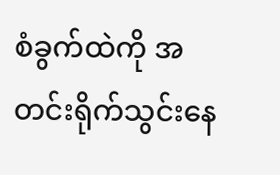စံခွက်ထဲကို အတင်းရိုက်သွင်းနေ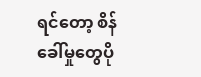ရင်တော့ စိန်ခေါ်မှုတွေပို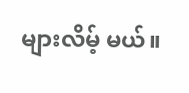များလိမ့် မယ်။